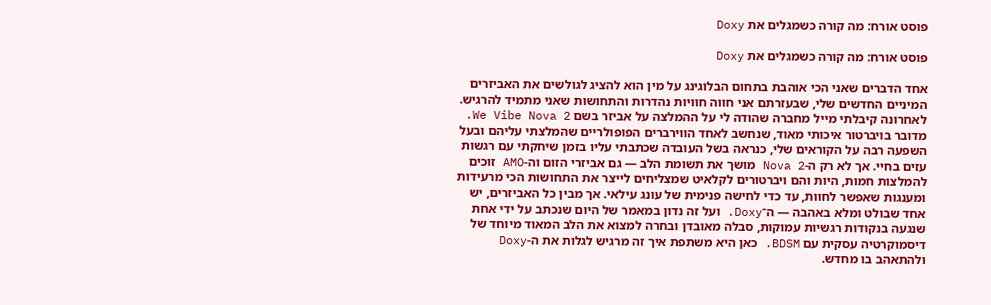פוסט אורח: מה קורה כשמגלים את Doxy

פוסט אורח: מה קורה כשמגלים את Doxy

אחד הדברים שאני הכי אוהבת בתחום הבלוגינג על מין הוא להציג לגולשים את האביזרים המיניים החדשים שלי, שבעזרתם אני חווה חוויות נהדרות והתחושות שאני מתמיד להרגיש. לאחרונה קיבלתי מייל מחברה שהודה לי על ההמלצה על אביזר בשם We Vibe Nova 2. מדובר בויברטור איכותי מאוד, שנחשב לאחד הווירברים הפופולריים שהמלצתי עליהם ובעל השפעה רבה על הקוראים שלי, כנראה בשל העובדה שכתבתי עליו בזמן שיחקתי עם רגשות עזים בחיי. אך לא רק ה-Nova 2 מושך את תשומת הלב — גם אביזרי הזום וה-AMO זוכים להמלצות חמות, היות והם ויברטורים לקלאיט שמצליחים לייצר את התחושות הכי מרעידות ומענגות שאפשר לחוות, עד כדי לחישה פנימית של עונג עילאי. אך מבין כל האביזרים, יש אחד שבולט ומלא באהבה — ה־Doxy. ועל זה נדון במאמר של היום שנכתב על ידי אחת שנגעה בנקודות רגשיות עמוקות, סבלה מאובדן ובחרה למצוא את הלב המאוד מיוחד של דיסמוקרטיה עסקית עם BDSM. כאן היא משתפת איך זה מרגיש לגלות את ה-Doxy ולהתאהב בו מחדש.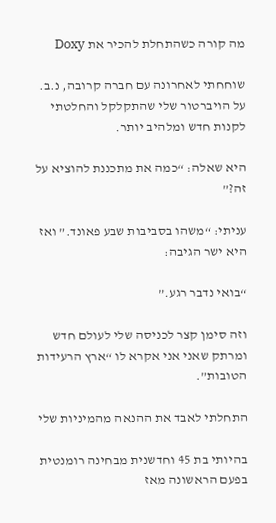מה קורה כשהתחלת להכיר את Doxy

שוחחתי לאחרונה עם חברה קרובה, נ.ב. על הויברטור שלי שהתקלקל והחלטתי לקנות חדש ומלהיב יותר.

היא שאלה: “כמה את מתכננת להוציא על זה?”

עניתי: “משהו בסביבות שבע פאונד.” ואז היא ישר הגיבה:

“בואי נדבר רגע.”

וזה סימן קצר לכניסה שלי לעולם חדש ומרתק שאני אני אקרא לו “ארץ הרעידות הטובות”.

התחלתי לאבד את ההנאה מהמיניות שלי

בהיותי בת 45 וחדשנית מבחינה רומנטית בפעם הראשונה מאז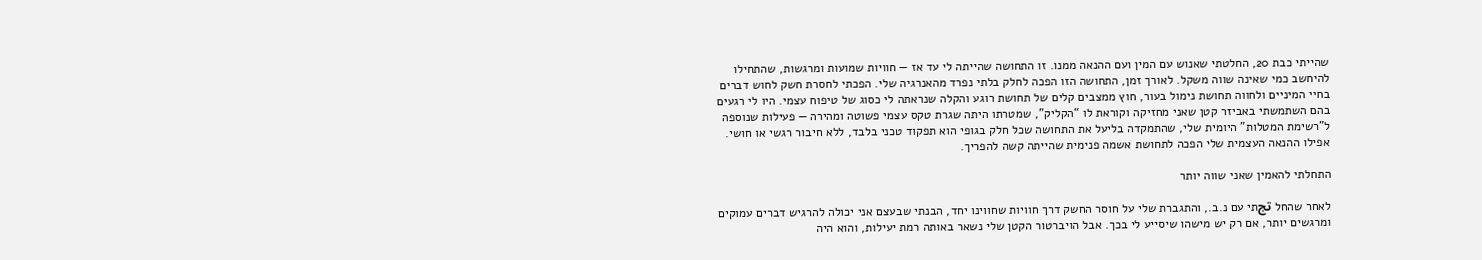שהייתי כבת 20, החלטתי שאנוש עם המין ועם ההנאה ממנו. זו התחושה שהייתה לי עד אז — חוויות שמועות ומרגשות, שהתחילו להיחשב כמי שאינה שווה משקל. לאורך זמן, התחושה הזו הפכה לחלק בלתי נפרד מהאנרגיה שלי. הפכתי לחסרת חשק לחוש דברים בחיי המיניים ולחווה תחושת נימול בעור, חוץ ממצבים קלים של תחושת רוגע והקלה שנראתה לי כסוג של טיפוח עצמי. היו לי רגעים בהם השתמשתי באביזר קטן שאני מחזיקה וקוראת לו “הקליק”, שמטרתו היתה שגרת טקס עצמי פשוטה ומהירה — פעילות שנוספה ל”רשימת המטלות” היומית שלי, שהתמקדה בליעל את התחושה שכל חלק בגופי הוא תפקוד טכני בלבד, ללא חיבור רגשי או חושי. אפילו ההנאה העצמית שלי הפכה לתחושת אשמה פנימית שהייתה קשה להפריך.

התחלתי להאמין שאני שווה יותר

לאחר שהחל تجתי עם נ.ב., והתגברת שלי על חוסר החשק דרך חוויות שחווינו יחד, הבנתי שבעצם אני יכולה להרגיש דברים עמוקים ומרגשים יותר, אם רק יש מישהו שיסייע לי בכך. אבל הויברטור הקטן שלי נשאר באותה רמת יעילות, והוא היה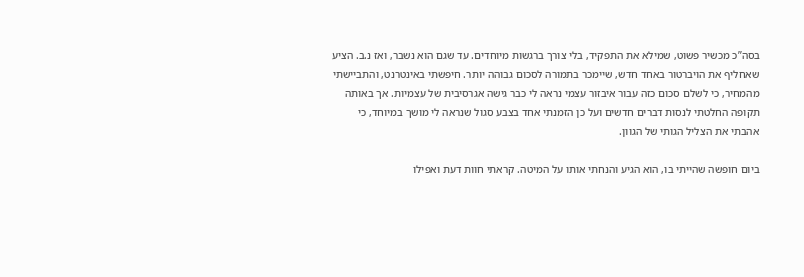בסה”כ מכשיר פשוט, שמילא את התפקיד, בלי צורך ברגשות מיוחדים. עד שגם הוא נשבר, ואז נ.ב. הציע שאחליף את הויברטור באחד חדש, שיימכר בתמורה לסכום גבוהה יותר. חיפשתי באינטרנט, והתביישתי מהמחיר, כי לשלם סכום כזה עבור איבזור עצמי נראה לי כבר גישה אגרסיבית של עצמיות. אך באותה תקופה החלטתי לנסות דברים חדשים ועל כן הזמנתי אחד בצבע סגול שנראה לי מושך במיוחד, כי אהבתי את הצליל הגותי של הגוון.

ביום חופשה שהייתי בו, הוא הגיע והנחתי אותו על המיטה. קראתי חוות דעת ואפילו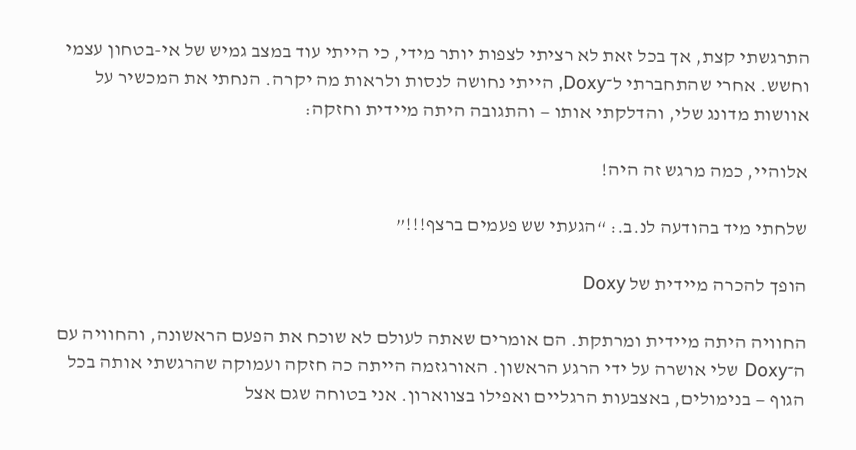התרגשתי קצת, אך בכל זאת לא רציתי לצפות יותר מידי, כי הייתי עוד במצב גמיש של אי-בטחון עצמי וחשש. אחרי שהתחברתי ל־Doxy, הייתי נחושה לנסות ולראות מה יקרה. הנחתי את המכשיר על אוושות מדונג שלי, והדלקתי אותו — והתגובה היתה מיידית וחזקה:

אלוהיי, כמה מרגש זה היה!

שלחתי מיד בהודעה לנ.ב.: “הגעתי שש פעמים ברצף!!!”

הופך להכרה מיידית של Doxy

החוויה היתה מיידית ומרתקת. הם אומרים שאתה לעולם לא שוכח את הפעם הראשונה, והחוויה עם ה־Doxy שלי אושרה על ידי הרגע הראשון. האורגזמה הייתה כה חזקה ועמוקה שהרגשתי אותה בכל הגוף — בנימולים, באצבעות הרגליים ואפילו בצווארון. אני בטוחה שגם אצל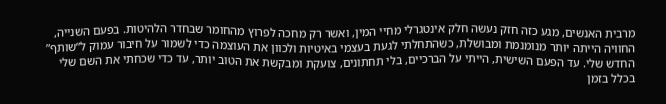מרבית האנשים, מגע כזה חזק נעשה חלק אינטגרלי מחיי המין, ואשר רק מחכה לפרוץ מהחומר שבחדר הלהיטות. בפעם השנייה, החוויה הייתה יותר מנומנמת ומבושלת, כשהתחלתי לגעת בעצמי באיטיות ולכוון את העוצמה כדי לשמור על חיבור עמוק ל”שותף” החדש שלי. עד הפעם השישית, הייתי על הברכיים, בלי תחתונים, צועקת ומבקשת את הטוב יותר, עד כדי שכחתי את השם שלי בכלל בזמן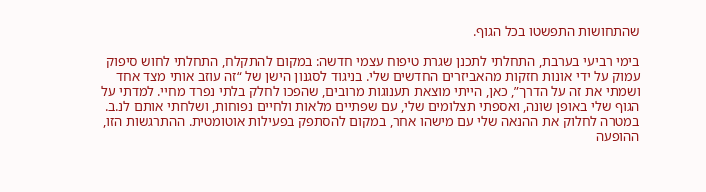שהתחושות התפשטו בכל הגוף.

בימי רביעי בערבת, התחלתי לתכנן שגרת טיפוח עצמי חדשה: במקום להתקלח, התחלתי לחוש סיפוק עמוק על ידי אונות חזקות מהאביזרים החדשים שלי. בניגוד לסגנון הישן של “זה עוזב אותי מצד אחד ושמתי את זה על הדרך”, כאן, הייתי מוצאת תענוגות מרובים, שהפכו לחלק בלתי נפרד מחיי. למדתי על הגוף שלי באופן שונה, ואספתי תצלומים שלי, עם שפתיים מלאות ולחיים נפוחות, ושלחתי אותם לנ.ב. במטרה לחלוק את ההנאה שלי עם מישהו אחר, במקום להסתפק בפעילות אוטומטית. ההתרגשות הזו, ההופעה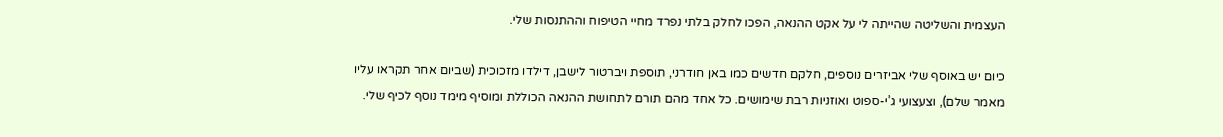העצמית והשליטה שהייתה לי על אקט ההנאה, הפכו לחלק בלתי נפרד מחיי הטיפוח וההתנסות שלי.

כיום יש באוסף שלי אביזרים נוספים, חלקם חדשים כמו באן חודרני, תוספת ויברטור לישבן, דילדו מזכוכית (שביום אחר תקראו עליו מאמר שלם), וצעצועי ג’י-ספוט ואוזניות רבת שימושים. כל אחד מהם תורם לתחושת ההנאה הכוללת ומוסיף מימד נוסף לכיף שלי.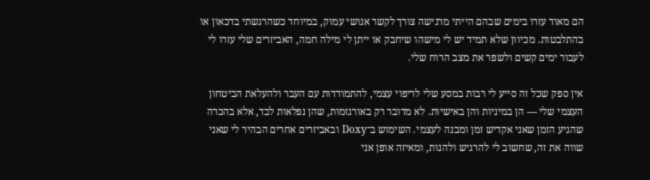הם מאוד עזרו בימים שבהם הייתי מרגישה צורך לקשר אנושי עמוק, במיוחד כשהרגשתי בדכאון או בהתלבטות. מכיוון שלא תמיד יש לי מישהו שיחבק או ייתן לי מילה חמה, האביזרים שלי עזרו לי לעבור ימים קשים ולשפר את מצב הרוח שלי.

אין ספק שכל זה סייע לי רבות במסע שלי לריפוי עצמי, להתמודדות עם העבר ולהעלאת הביטחון העצמי שלי — הן במיניות והן באישיות. לא מדובר רק באורגזמות, שהן נפלאות לבד, אלא בהכרה שהגיע הזמן שאני אקדיש זמן ומבנה לעצמי. השימוש ב־Doxy ובאביזרים אחרים הבהיר לי שאני שווה את זה, שחשוב לי להרגיש ולהנות, ומאיזה אופן אני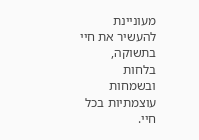מעוניינת להעשיר את חיי בתשוקה, בלחות ובשמחות עוצמתיות בכל חיי.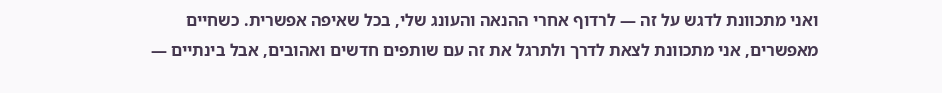ואני מתכוונת לדגש על זה — לרדוף אחרי ההנאה והעונג שלי, בכל שאיפה אפשרית. כשחיים מאפשרים, אני מתכוונת לצאת לדרך ולתרגל את זה עם שותפים חדשים ואהובים, אבל בינתיים —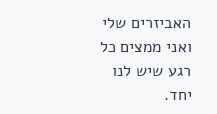האביזרים שלי ואני ממצים כל רגע שיש לנו יחד.